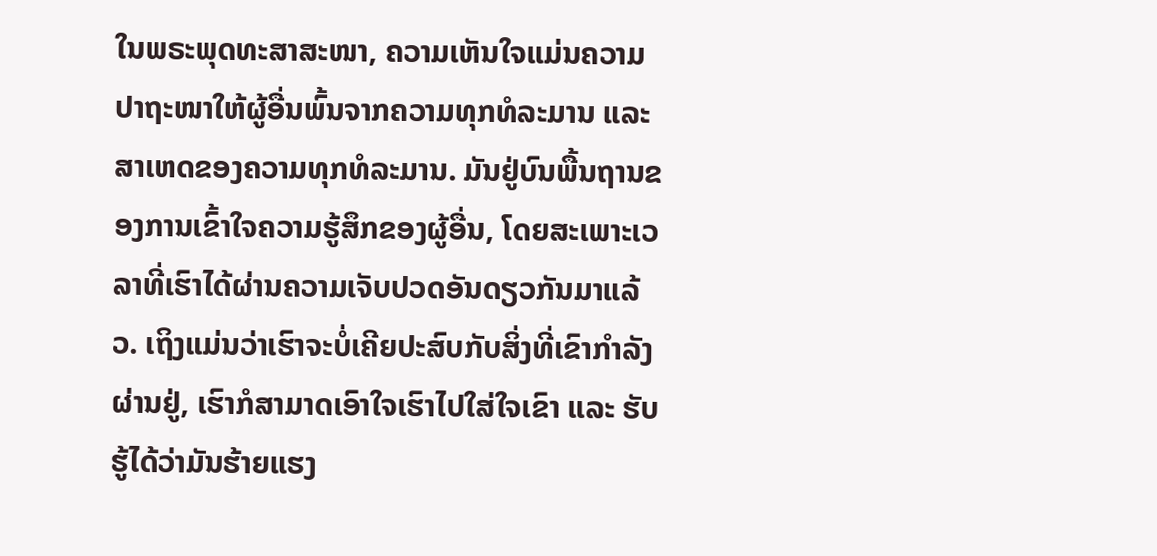ໃນພຣະພຸດທະສາສະໜາ, ຄວາມເຫັນໃຈແມ່ນຄວາມປາຖະໜາໃຫ້ຜູ້ອື່ນພົ້ນຈາກຄວາມທຸກທໍລະມານ ແລະ ສາເຫດຂອງຄວາມທຸກທໍລະມານ. ມັນຢູ່ບົນພື້ນຖານຂອງການເຂົ້າໃຈຄວາມຮູ້ສຶກຂອງຜູ້ອື່ນ, ໂດຍສະເພາະເວລາທີ່ເຮົາໄດ້ຜ່ານຄວາມເຈັບປວດອັນດຽວກັນມາແລ້ວ. ເຖິງແມ່ນວ່າເຮົາຈະບໍ່ເຄີຍປະສົບກັບສິ່ງທີ່ເຂົາກຳລັງຜ່ານຢູ່, ເຮົາກໍສາມາດເອົາໃຈເຮົາໄປໃສ່ໃຈເຂົາ ແລະ ຮັບຮູ້ໄດ້ວ່າມັນຮ້າຍແຮງ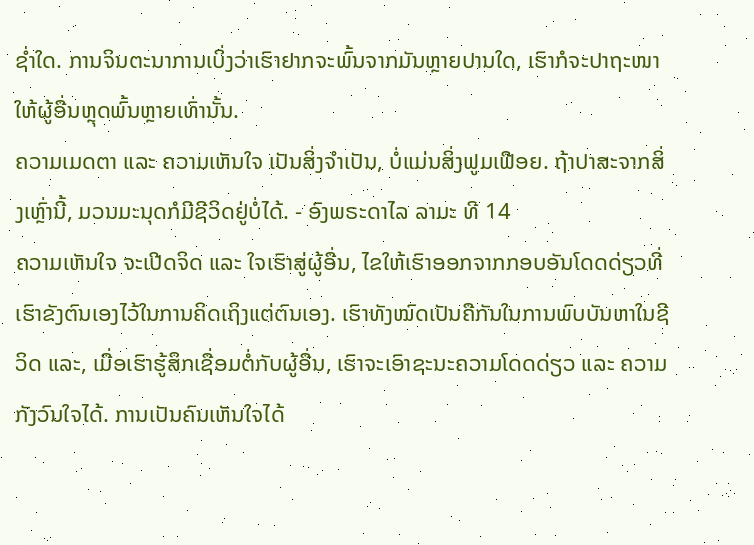ຊ່ຳໃດ. ການຈິນຕະນາການເບິ່ງວ່າເຮົາຢາກຈະພົ້ນຈາກມັນຫຼາຍປານໃດ, ເຮົາກໍຈະປາຖະໜາໃຫ້ຜູ້ອື່ນຫຼຸດພົ້ນຫຼາຍເທົ່ານັ້ນ.
ຄວາມເມດຕາ ແລະ ຄວາມເຫັນໃຈ ເປັນສິ່ງຈຳເປັນ, ບໍ່ແມ່ນສິ່ງຟູມເຟືອຍ. ຖ້າປາສະຈາກສິ່ງເຫຼົ່ານີ້, ມວນມະນຸດກໍມີຊີວິດຢູ່ບໍ່ໄດ້. - ອົງພຣະດາໄລ ລາມະ ທີ 14
ຄວາມເຫັນໃຈ ຈະເປີດຈິດ ແລະ ໃຈເຮົາສູ່ຜູ້ອື່ນ, ໄຂໃຫ້ເຮົາອອກຈາກກອບອັນໂດດດ່ຽວທີ່ເຮົາຂັງຕົນເອງໄວ້ໃນການຄິດເຖິງແຕ່ຕົນເອງ. ເຮົາທັງໝົດເປັນຄືກັນໃນການພົບບັນຫາໃນຊີວິດ ແລະ, ເມື່ອເຮົາຮູ້ສຶກເຊື່ອມຕໍ່ກັບຜູ້ອື່ນ, ເຮົາຈະເອົາຊະນະຄວາມໂດດດ່ຽວ ແລະ ຄວາມກັງວົນໃຈໄດ້. ການເປັນຄົນເຫັນໃຈໄດ້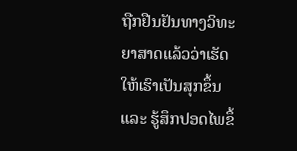ຖືກຢືນຢັນທາງວິທະຍາສາດແລ້ວວ່າເຮັດໃຫ້ເຮົາເປັນສຸກຂຶ້ນ ແລະ ຮູ້ສຶກປອດໄພຂຶ້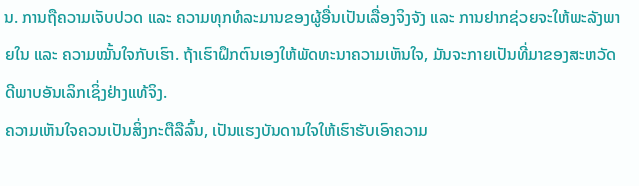ນ. ການຖືຄວາມເຈັບປວດ ແລະ ຄວາມທຸກທໍລະມານຂອງຜູ້ອື່ນເປັນເລື່ອງຈິງຈັງ ແລະ ການຢາກຊ່ວຍຈະໃຫ້ພະລັງພາຍໃນ ແລະ ຄວາມໝັ້ນໃຈກັບເຮົາ. ຖ້າເຮົາຝຶກຕົນເອງໃຫ້ພັດທະນາຄວາມເຫັນໃຈ, ມັນຈະກາຍເປັນທີ່ມາຂອງສະຫວັດດີພາບອັນເລິກເຊິ່ງຢ່າງແທ້ຈິງ.
ຄວາມເຫັນໃຈຄວນເປັນສິ່ງກະຕືລືລົ້ນ, ເປັນແຮງບັນດານໃຈໃຫ້ເຮົາຮັບເອົາຄວາມ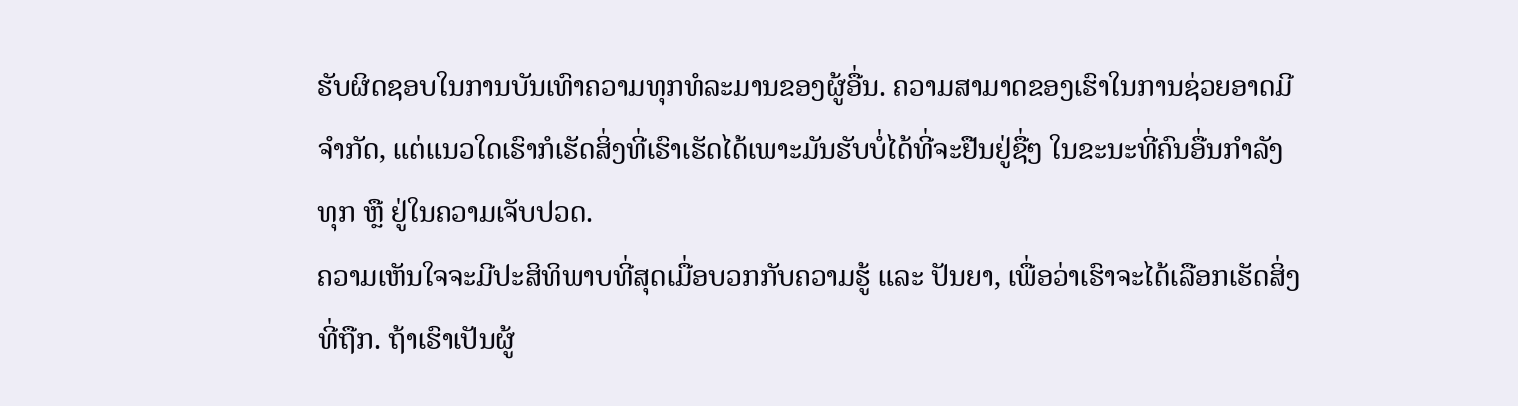ຮັບຜິດຊອບໃນການບັນເທົາຄວາມທຸກທໍລະມານຂອງຜູ້ອື່ນ. ຄວາມສາມາດຂອງເຮົາໃນການຊ່ວຍອາດມີຈຳກັດ, ແຕ່ແນວໃດເຮົາກໍເຮັດສິ່ງທີ່ເຮົາເຮັດໄດ້ເພາະມັນຮັບບໍ່ໄດ້ທີ່ຈະຢືນຢູ່ຊື່ໆ ໃນຂະນະທີ່ຄົນອື່ນກຳລັງທຸກ ຫຼື ຢູ່ໃນຄວາມເຈັບປວດ.
ຄວາມເຫັນໃຈຈະມີປະສິທິພາບທີ່ສຸດເມື່ອບວກກັບຄວາມຮູ້ ແລະ ປັນຍາ, ເພື່ອວ່າເຮົາຈະໄດ້ເລືອກເຮັດສິ່ງທີ່ຖືກ. ຖ້າເຮົາເປັນຜູ້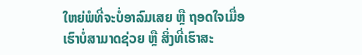ໃຫຍ່ພໍທີ່ຈະບໍ່ອາລົມເສຍ ຫຼື ຖອດໃຈເມື່ອເຮົາບໍ່ສາມາດຊ່ວຍ ຫຼື ສິ່ງທີ່ເຮົາສະ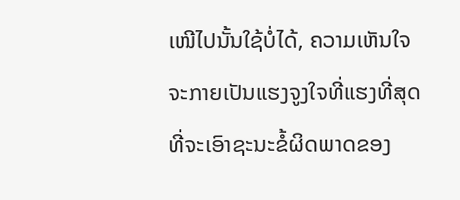ເໜີໄປນັ້ນໃຊ້ບໍ່ໄດ້, ຄວາມເຫັນໃຈຈະກາຍເປັນແຮງຈູງໃຈທີ່ແຮງທີ່ສຸດທີ່ຈະເອົາຊະນະຂໍ້ຜິດພາດຂອງ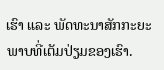ເຮົາ ແລະ ພັດທະນາສັກກະຍະພາບທີ່ເຕັມປ່ຽມຂອງເຮົາ.